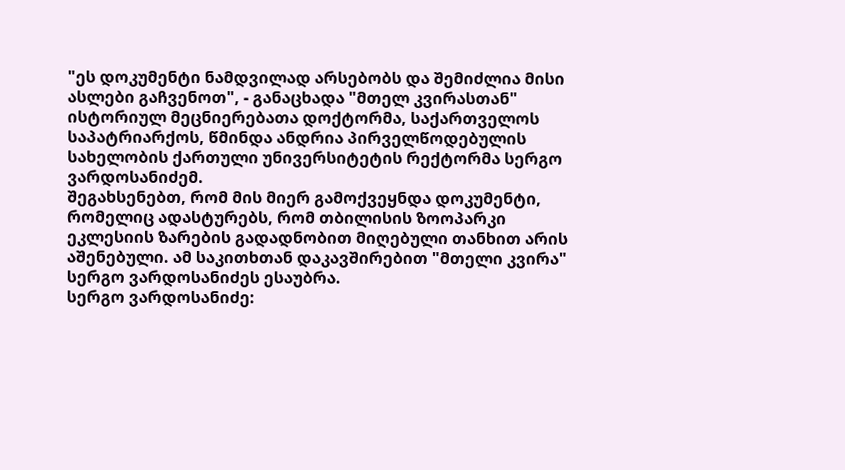"ეს დოკუმენტი ნამდვილად არსებობს და შემიძლია მისი ასლები გაჩვენოთ", - განაცხადა "მთელ კვირასთან" ისტორიულ მეცნიერებათა დოქტორმა, საქართველოს საპატრიარქოს, წმინდა ანდრია პირველწოდებულის სახელობის ქართული უნივერსიტეტის რექტორმა სერგო ვარდოსანიძემ.
შეგახსენებთ, რომ მის მიერ გამოქვეყნდა დოკუმენტი, რომელიც ადასტურებს, რომ თბილისის ზოოპარკი ეკლესიის ზარების გადადნობით მიღებული თანხით არის აშენებული. ამ საკითხთან დაკავშირებით "მთელი კვირა" სერგო ვარდოსანიძეს ესაუბრა.
სერგო ვარდოსანიძე: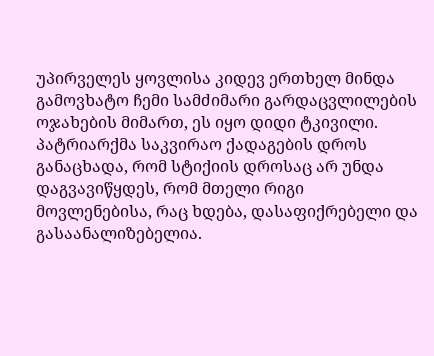უპირველეს ყოვლისა კიდევ ერთხელ მინდა გამოვხატო ჩემი სამძიმარი გარდაცვლილების ოჯახების მიმართ, ეს იყო დიდი ტკივილი. პატრიარქმა საკვირაო ქადაგების დროს განაცხადა, რომ სტიქიის დროსაც არ უნდა დაგვავიწყდეს, რომ მთელი რიგი მოვლენებისა, რაც ხდება, დასაფიქრებელი და გასაანალიზებელია.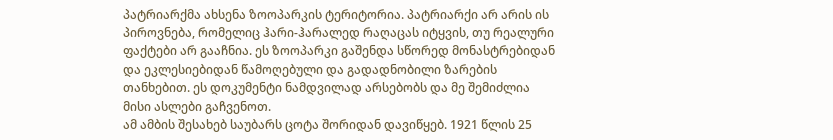პატრიარქმა ახსენა ზოოპარკის ტერიტორია. პატრიარქი არ არის ის პიროვნება, რომელიც ჰარი-ჰარალედ რაღაცას იტყვის, თუ რეალური ფაქტები არ გააჩნია. ეს ზოოპარკი გაშენდა სწორედ მონასტრებიდან და ეკლესიებიდან წამოღებული და გადადნობილი ზარების თანხებით. ეს დოკუმენტი ნამდვილად არსებობს და მე შემიძლია მისი ასლები გაჩვენოთ.
ამ ამბის შესახებ საუბარს ცოტა შორიდან დავიწყებ. 1921 წლის 25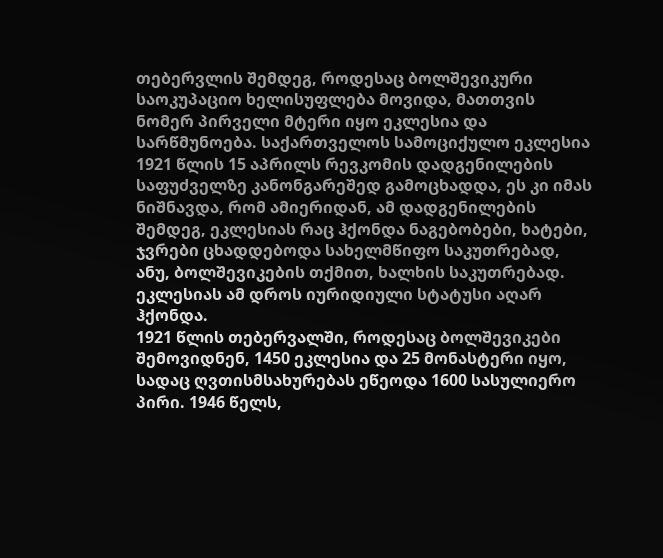თებერვლის შემდეგ, როდესაც ბოლშევიკური საოკუპაციო ხელისუფლება მოვიდა, მათთვის ნომერ პირველი მტერი იყო ეკლესია და სარწმუნოება. საქართველოს სამოციქულო ეკლესია 1921 წლის 15 აპრილს რევკომის დადგენილების საფუძველზე კანონგარეშედ გამოცხადდა, ეს კი იმას ნიშნავდა, რომ ამიერიდან, ამ დადგენილების შემდეგ, ეკლესიას რაც ჰქონდა ნაგებობები, ხატები, ჯვრები ცხადდებოდა სახელმწიფო საკუთრებად, ანუ, ბოლშევიკების თქმით, ხალხის საკუთრებად. ეკლესიას ამ დროს იურიდიული სტატუსი აღარ ჰქონდა.
1921 წლის თებერვალში, როდესაც ბოლშევიკები შემოვიდნენ, 1450 ეკლესია და 25 მონასტერი იყო, სადაც ღვთისმსახურებას ეწეოდა 1600 სასულიერო პირი. 1946 წელს,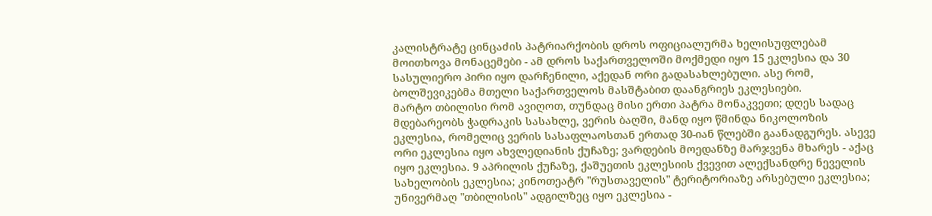კალისტრატე ცინცაძის პატრიარქობის დროს ოფიციალურმა ხელისუფლებამ მოითხოვა მონაცემები - ამ დროს საქართველოში მოქმედი იყო 15 ეკლესია და 30 სასულიერო პირი იყო დარჩენილი, აქედან ორი გადასახლებული. ასე რომ, ბოლშევიკებმა მთელი საქართველოს მასშტაბით დაანგრიეს ეკლესიები.
მარტო თბილისი რომ ავიღოთ, თუნდაც მისი ერთი პატრა მონაკვეთი; დღეს სადაც მდებარეობს ჭადრაკის სასახლე, ვერის ბაღში, მანდ იყო წმინდა ნიკოლოზის ეკლესია, რომელიც ვერის სასაფლაოსთან ერთად 30-იან წლებში გაანადგურეს. ასევე ორი ეკლესია იყო ახვლედიანის ქუჩაზე; ვარდების მოედანზე მარჯვენა მხარეს - აქაც იყო ეკლესია. 9 აპრილის ქუჩაზე, ქაშუეთის ეკლესიის ქვევით ალექსანდრე ნეველის სახელობის ეკლესია; კინოთეატრ "რუსთაველის" ტერიტორიაზე არსებული ეკლესია; უნივერმაღ "თბილისის" ადგილზეც იყო ეკლესია -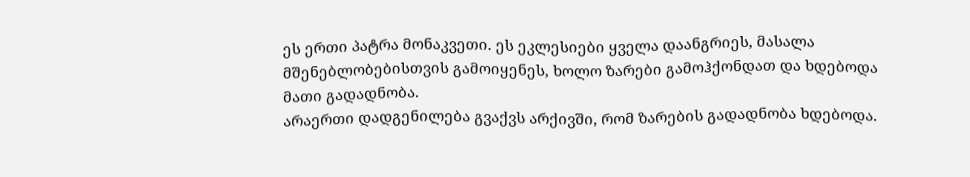ეს ერთი პატრა მონაკვეთი. ეს ეკლესიები ყველა დაანგრიეს, მასალა მშენებლობებისთვის გამოიყენეს, ხოლო ზარები გამოჰქონდათ და ხდებოდა მათი გადადნობა.
არაერთი დადგენილება გვაქვს არქივში, რომ ზარების გადადნობა ხდებოდა.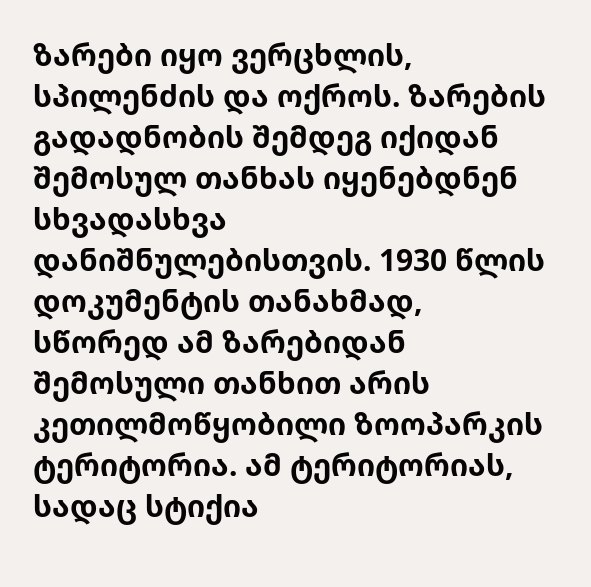ზარები იყო ვერცხლის, სპილენძის და ოქროს. ზარების გადადნობის შემდეგ იქიდან შემოსულ თანხას იყენებდნენ სხვადასხვა დანიშნულებისთვის. 1930 წლის დოკუმენტის თანახმად, სწორედ ამ ზარებიდან შემოსული თანხით არის კეთილმოწყობილი ზოოპარკის ტერიტორია. ამ ტერიტორიას, სადაც სტიქია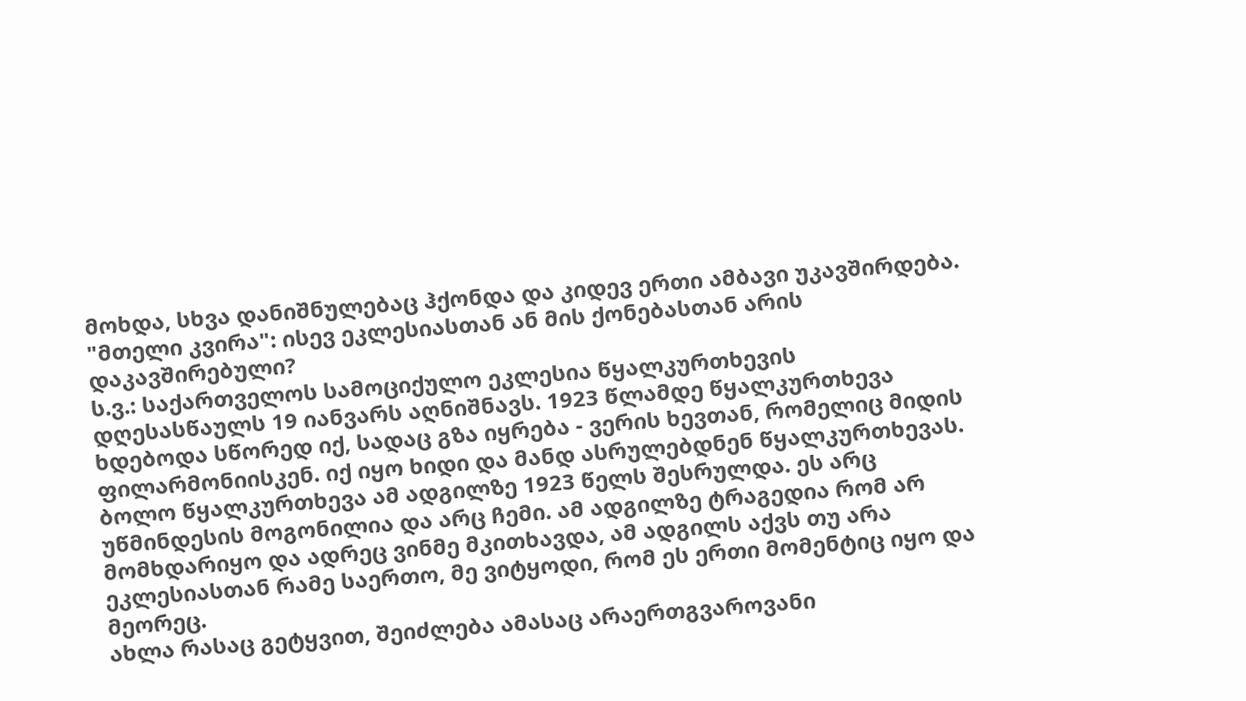მოხდა, სხვა დანიშნულებაც ჰქონდა და კიდევ ერთი ამბავი უკავშირდება.
"მთელი კვირა": ისევ ეკლესიასთან ან მის ქონებასთან არის დაკავშირებული?
ს.ვ.: საქართველოს სამოციქულო ეკლესია წყალკურთხევის დღესასწაულს 19 იანვარს აღნიშნავს. 1923 წლამდე წყალკურთხევა ხდებოდა სწორედ იქ, სადაც გზა იყრება - ვერის ხევთან, რომელიც მიდის ფილარმონიისკენ. იქ იყო ხიდი და მანდ ასრულებდნენ წყალკურთხევას. ბოლო წყალკურთხევა ამ ადგილზე 1923 წელს შესრულდა. ეს არც უწმინდესის მოგონილია და არც ჩემი. ამ ადგილზე ტრაგედია რომ არ მომხდარიყო და ადრეც ვინმე მკითხავდა, ამ ადგილს აქვს თუ არა ეკლესიასთან რამე საერთო, მე ვიტყოდი, რომ ეს ერთი მომენტიც იყო და მეორეც.
ახლა რასაც გეტყვით, შეიძლება ამასაც არაერთგვაროვანი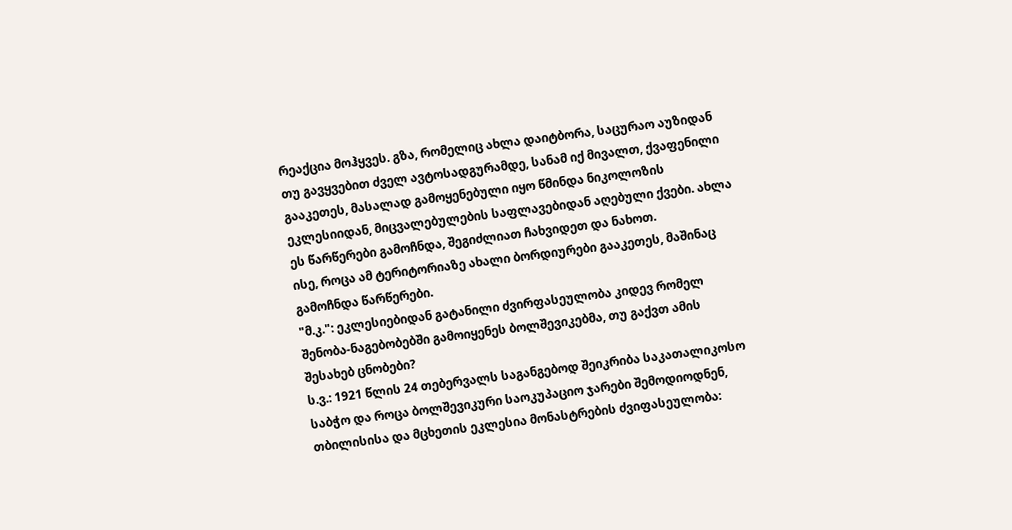რეაქცია მოჰყვეს. გზა, რომელიც ახლა დაიტბორა, საცურაო აუზიდან თუ გავყვებით ძველ ავტოსადგურამდე, სანამ იქ მივალთ, ქვაფენილი გააკეთეს, მასალად გამოყენებული იყო წმინდა ნიკოლოზის ეკლესიიდან, მიცვალებულების საფლავებიდან აღებული ქვები. ახლა ეს წარწერები გამოჩნდა, შეგიძლიათ ჩახვიდეთ და ნახოთ.
ისე, როცა ამ ტერიტორიაზე ახალი ბორდიურები გააკეთეს, მაშინაც გამოჩნდა წარწერები.
"მ.კ.": ეკლესიებიდან გატანილი ძვირფასეულობა კიდევ რომელ შენობა-ნაგებობებში გამოიყენეს ბოლშევიკებმა, თუ გაქვთ ამის შესახებ ცნობები?
ს.ვ.: 1921 წლის 24 თებერვალს საგანგებოდ შეიკრიბა საკათალიკოსო საბჭო და როცა ბოლშევიკური საოკუპაციო ჯარები შემოდიოდნენ, თბილისისა და მცხეთის ეკლესია მონასტრების ძვიფასეულობა: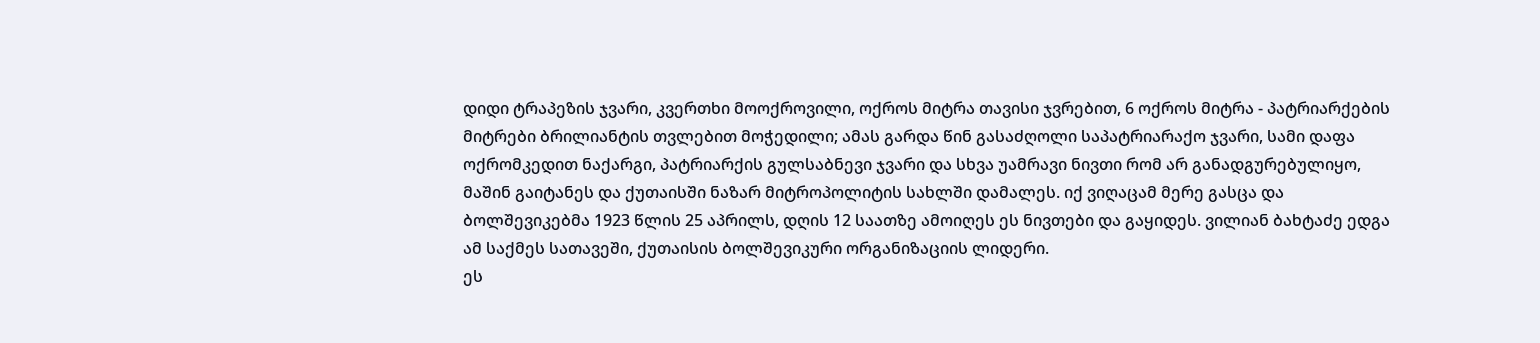დიდი ტრაპეზის ჯვარი, კვერთხი მოოქროვილი, ოქროს მიტრა თავისი ჯვრებით, 6 ოქროს მიტრა - პატრიარქების მიტრები ბრილიანტის თვლებით მოჭედილი; ამას გარდა წინ გასაძღოლი საპატრიარაქო ჯვარი, სამი დაფა ოქრომკედით ნაქარგი, პატრიარქის გულსაბნევი ჯვარი და სხვა უამრავი ნივთი რომ არ განადგურებულიყო, მაშინ გაიტანეს და ქუთაისში ნაზარ მიტროპოლიტის სახლში დამალეს. იქ ვიღაცამ მერე გასცა და ბოლშევიკებმა 1923 წლის 25 აპრილს, დღის 12 საათზე ამოიღეს ეს ნივთები და გაყიდეს. ვილიან ბახტაძე ედგა ამ საქმეს სათავეში, ქუთაისის ბოლშევიკური ორგანიზაციის ლიდერი.
ეს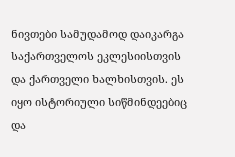ნივთები სამუდამოდ დაიკარგა საქართველოს ეკლესიისთვის და ქართველი ხალხისთვის. ეს იყო ისტორიული სიწმინდეებიც და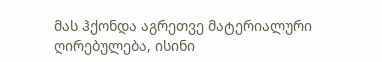მას ჰქონდა აგრეთვე მატერიალური ღირებულება, ისინი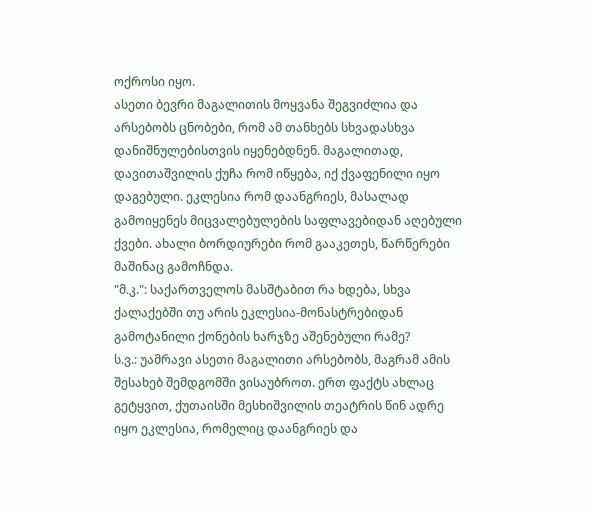ოქროსი იყო.
ასეთი ბევრი მაგალითის მოყვანა შეგვიძლია და არსებობს ცნობები, რომ ამ თანხებს სხვადასხვა დანიშნულებისთვის იყენებდნენ. მაგალითად, დავითაშვილის ქუჩა რომ იწყება, იქ ქვაფენილი იყო დაგებული. ეკლესია რომ დაანგრიეს, მასალად გამოიყენეს მიცვალებულების საფლავებიდან აღებული ქვები. ახალი ბორდიურები რომ გააკეთეს, წარწერები მაშინაც გამოჩნდა.
"მ.კ.": საქართველოს მასშტაბით რა ხდება, სხვა ქალაქებში თუ არის ეკლესია-მონასტრებიდან გამოტანილი ქონების ხარჯზე აშენებული რამე?
ს.ვ.: უამრავი ასეთი მაგალითი არსებობს, მაგრამ ამის შესახებ შემდგომში ვისაუბროთ. ერთ ფაქტს ახლაც გეტყვით, ქუთაისში მესხიშვილის თეატრის წინ ადრე იყო ეკლესია, რომელიც დაანგრიეს და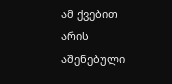ამ ქვებით არის აშენებული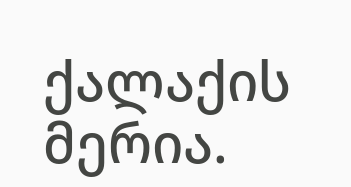ქალაქის მერია.